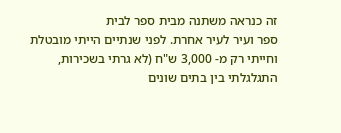זה כנראה משתנה מבית ספר לבית
ספר ועיר לעיר אחרת. לפני שנתיים הייתי מובטלת וחייתי רק מ- 3,000 ש"ח (לא גרתי בשכירות, התגלגלתי בין בתים שונים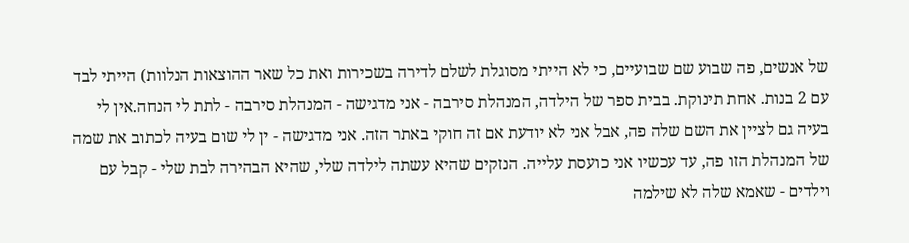של אנשים, פה שבוע שם שבועיים, כי לא הייתי מסוגלת לשלם לדירה בשכירות ואת כל שאר ההוצאות הנלוות) הייתי לבד עם 2 בנות. אחת תינוקת. בבית ספר של הילדה, המנהלת סירבה - אני מדגישה - המנהלת סירבה - לתת לי הנחה.אין לי בעיה גם לציין את השם שלה פה, אבל אני לא יודעת אם זה חוקי באתר הזה. אני מדגישה - ין לי שום בעיה לכתוב את שמה של המנהלת הזו פה, עד עכשיו אני כועסת עלייה. הנזקים שהיא עשתה לילדה שלי, שהיא הבהירה לבת שלי - קבל עם וילדים - שאמא שלה לא שילמה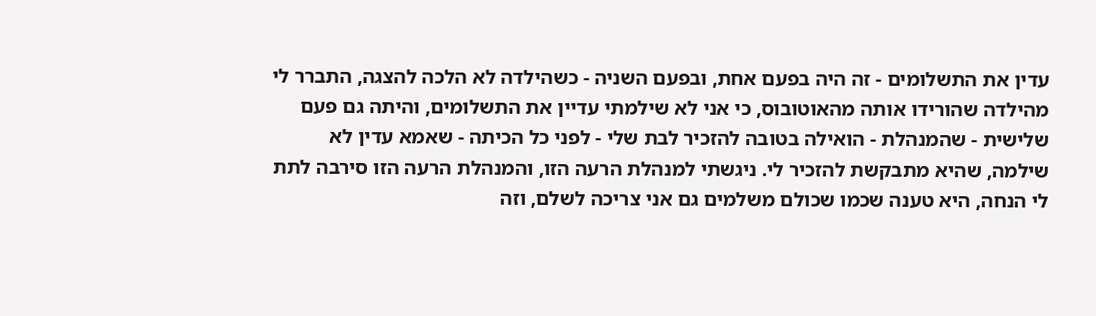עדין את התשלומים - זה היה בפעם אחת, ובפעם השניה - כשהילדה לא הלכה להצגה, התברר לי מהילדה שהורידו אותה מהאוטובוס, כי אני לא שילמתי עדיין את התשלומים, והיתה גם פעם שלישית - שהמנהלת - הואילה בטובה להזכיר לבת שלי - לפני כל הכיתה - שאמא עדין לא שילמה, שהיא מתבקשת להזכיר לי. ניגשתי למנהלת הרעה הזו, והמנהלת הרעה הזו סירבה לתת לי הנחה, היא טענה שכמו שכולם משלמים גם אני צריכה לשלם, וזה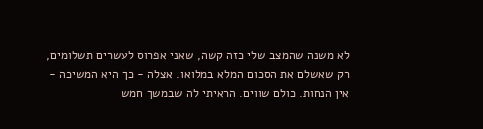לא משנה שהמצב שלי כזה קשה, שאני אפרוס לעשרים תשלומים, רק שאשלם את הסכום המלא במלואו. אצלה - כך היא המשיכה - אין הנחות. כולם שווים. הראיתי לה שבמשך חמש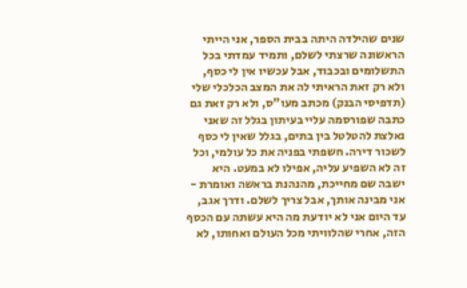שנים שהילדה היתה בבית הספר, אני הייתי הראשונה שרצתי לשלם, ותמיד עמדתי בכל התשלומים ובכבוד, אבל עכשיו אין לי כסף, ולא רק זאת הראיתי לה את המצב הכלכלי שלי (תדפיסי הבנק) מכתב מעו"ס, ולא רק זאת גם כתבה שפורסמה עליי בעיתון בגלל זה שאני נאלצת להטלטל בין בתים, בגלל שאין לי כסף לשכור דירה. חשפתי בפניה את כל עולמי, וכל זה לא השפיע עליה, אפילו לא במעט. היא ישבה שם מחייכת, מהנהנת בראשה ואומרת - אני מבינה אותך, אבל צריך לשלם. ודרך אגב, עד היום אני לא יודעת מה היא עשתה עם הכסף הזה, אחרי שהלוויתי מכל העולם ואחותו, לא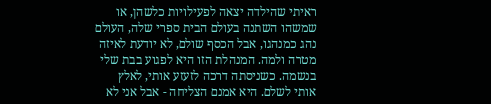ראיתי שהילדה יצאה לפעילויות כלשהן, או שמשהו השתנה בעולם הבית ספרי שלה, העולם נהג כמנהגו, אבל הכסף שולם, לא יודעת לאיזה מטרה ולמה. המנהלת הזו היא לפגוע בבת שלי בנשמה. כשניסתה דרכה לזעזע אותי, לאלץ אותי לשלם. היא אמנם הצליחה - אבל אני לא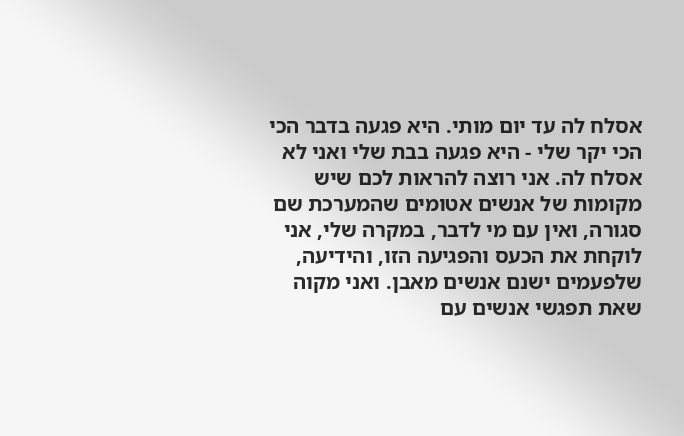אסלח לה עד יום מותי. היא פגעה בדבר הכי הכי יקר שלי - היא פגעה בבת שלי ואני לא אסלח לה. אני רוצה להראות לכם שיש מקומות של אנשים אטומים שהמערכת שם סגורה, ואין עם מי לדבר, במקרה שלי, אני לוקחת את הכעס והפגיעה הזו, והידיעה, שלפעמים ישנם אנשים מאבן. ואני מקוה שאת תפגשי אנשים עם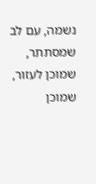נשמה, עם לב שמסתתר, שמוכן לעזור, שמוכן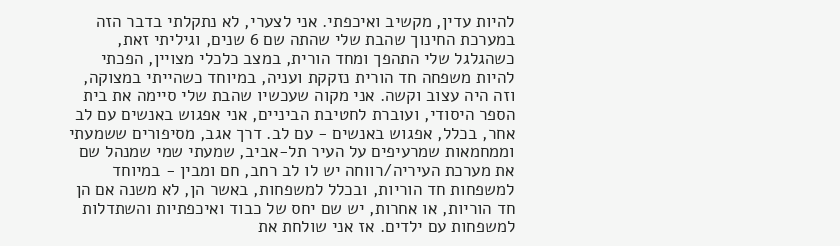להיות עדין, מקשיב ואיכפתי. אני לצערי, לא נתקלתי בדבר הזה במערכת החינוך שהבת שלי שהתה שם 6 שנים, וגיליתי זאת, כשהגלגל שלי התהפך ומחד הורית, במצב כלכלי מצויין, הפכתי להיות משפחה חד הורית נזקקת ועניה, במיוחד כשהייתי במצוקה, וזה היה עצוב וקשה. אני מקוה שעכשיו שהבת שלי סיימה את בית הספר היסודי, ועוברת לחטיבת הביניים, אני אפגוש באנשים עם לב אחר, בכלל, אפגוש באנשים - עם לב. דרך אגב, מסיפורים ששמעתי וממחמאות שמרעיפים על העיר תל-אביב, שמעתי שמי שמנהל שם את מערכת העיריה/רווחה יש לו לב רחב, חם ומבין - במיוחד למשפחות חד הוריות, ובכלל למשפחות, באשר הן, לא משנה אם הן חד הוריות, או אחרות, יש שם יחס של כבוד ואיכפתיות והשתדלות למשפחות עם ילדים. אז אני שולחת את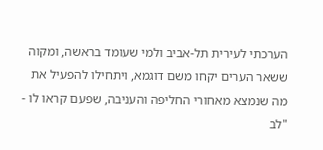הערכתי לעירית תל-אביב ולמי שעומד בראשה, ומקוה ששאר הערים יקחו משם דוגמא, ויתחילו להפעיל את מה שנמצא מאחורי החליפה והעניבה, שפעם קראו לו - "לב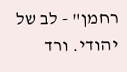רחמן" - לב של יהודי. ורד